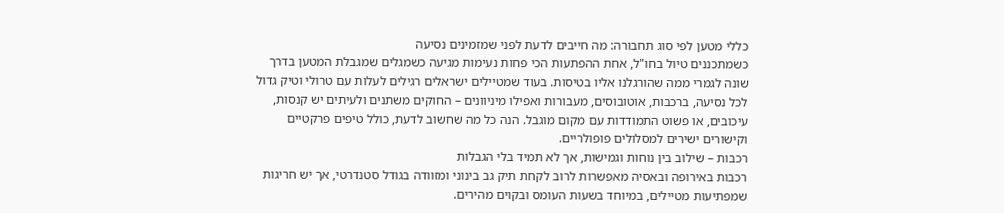כללי מטען לפי סוג תחבורה: מה חייבים לדעת לפני שמזמינים נסיעה
כשמתכננים טיול בחו"ל, אחת ההפתעות הכי פחות נעימות מגיעה כשמגלים שמגבלת המטען בדרך שונה לגמרי ממה שהורגלנו אליו בטיסות. בעוד שמטיילים ישראלים רגילים לעלות עם טרולי וטיק גדול לכל נסיעה, ברכבות, אוטובוסים, מעבורות ואפילו מיניוונים – החוקים משתנים ולעיתים יש קנסות, עיכובים, או פשוט התמודדות עם מקום מוגבל. הנה כל מה שחשוב לדעת, כולל טיפים פרקטיים וקישורים ישירים למסלולים פופולריים.
רכבות – שילוב בין נוחות וגמישות, אך לא תמיד בלי הגבלות
רכבות באירופה ובאסיה מאפשרות לרוב לקחת תיק גב בינוני ומזוודה בגודל סטנדרטי, אך יש חריגות שמפתיעות מטיילים, במיוחד בשעות העומס ובקוים מהירים.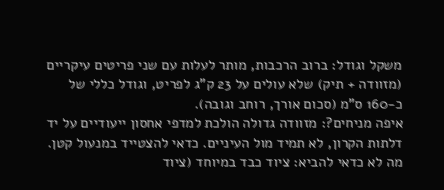משקל וגודל: ברוב הרכבות, מותר לעלות עם שני פריטים עיקריים (מזוודה + תיק) שלא עולים על 23 ק"ג לפריט, וגודל כללי של כ-160 ס"מ (סכום אורך, רוחב וגובה).
איפה מניחים?: מזוודה גדולה הולכת למדפי אחסון ייעודיים על יד דלתות הקרון, לא תמיד מול העיניים. כדאי להצטייד במנעול קטן.
מה לא כדאי להביא: ציוד כבד במיוחד (ציוד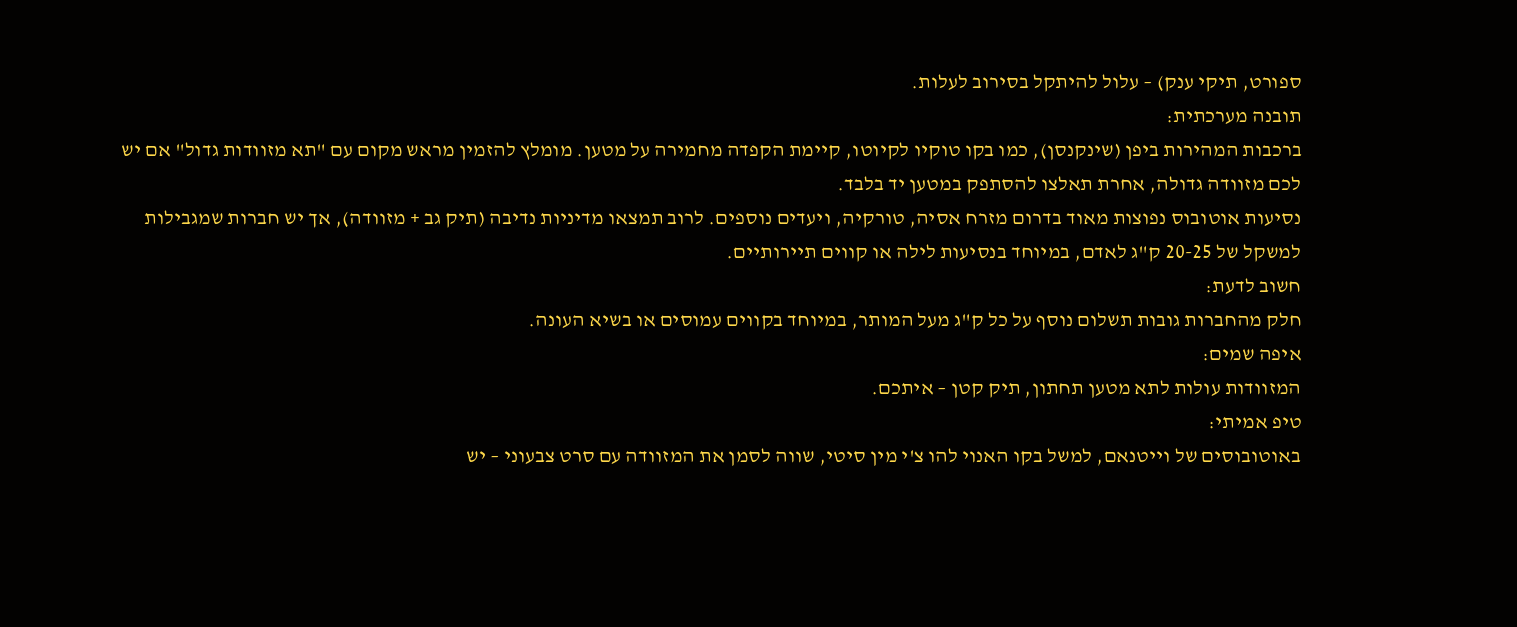ספורט, תיקי ענק) – עלול להיתקל בסירוב לעלות.
תובנה מערכתית:
ברכבות המהירות ביפן (שינקנסן), כמו בקו טוקיו לקיוטו, קיימת הקפדה מחמירה על מטען. מומלץ להזמין מראש מקום עם "תא מזוודות גדול" אם יש לכם מזוודה גדולה, אחרת תאלצו להסתפק במטען יד בלבד.
נסיעות אוטובוס נפוצות מאוד בדרום מזרח אסיה, טורקיה, ויעדים נוספים. לרוב תמצאו מדיניות נדיבה (תיק גב + מזוודה), אך יש חברות שמגבילות למשקל של 20-25 ק"ג לאדם, במיוחד בנסיעות לילה או קווים תיירותיים.
חשוב לדעת:
חלק מהחברות גובות תשלום נוסף על כל ק"ג מעל המותר, במיוחד בקווים עמוסים או בשיא העונה.
איפה שמים:
המזוודות עולות לתא מטען תחתון, תיק קטן – איתכם.
טיפ אמיתי:
באוטובוסים של וייטנאם, למשל בקו האנוי להו צ'י מין סיטי, שווה לסמן את המזוודה עם סרט צבעוני – יש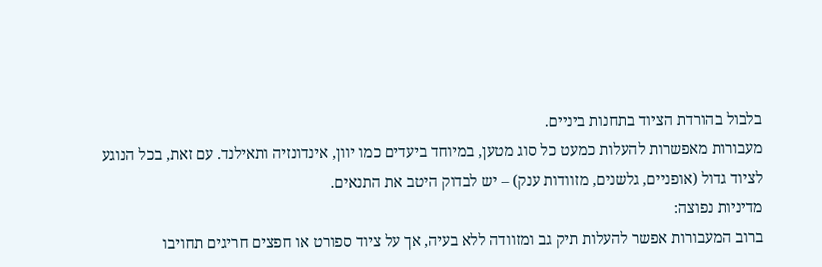בלבול בהורדת הציוד בתחנות ביניים.
מעבורות מאפשרות להעלות כמעט כל סוג מטען, במיוחד ביעדים כמו יוון, אינדונזיה ותאילנד. עם זאת, בכל הנוגע לציוד גדול (אופניים, גלשנים, מזוודות ענק) – יש לבדוק היטב את התנאים.
מדיניות נפוצה:
ברוב המעבורות אפשר להעלות תיק גב ומזוודה ללא בעיה, אך על ציוד ספורט או חפצים חריגים תחויבו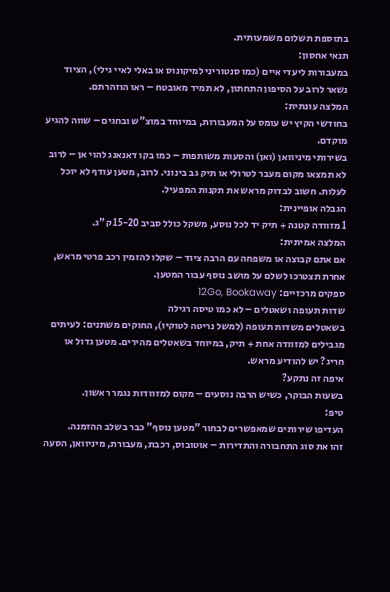בתוספת תשלום משמעותית.
תנאי אחסון:
במעבורות ליעדי איים (כמו סנטוריני למיקונוס או באלי לאיי גילי), הציוד נשאר לרוב על הסיפון התחתון, לא תמיד מאובטח – ראו הוזהרתם.
המלצה עונתית:
בחודשי הקיץ יש עומס על המעבורות, במיוחד במוצ"ש ובחגים – שווה להגיע מוקדם.
בשירותי מיניוואן (ואן) והסעות משותפות – כמו בקו דאנאנג להוי אן – לרוב לא תמצאו מקום מעבר לטרולי או תיק גב בינוני. לרוב, מטען עודף לא יוכל לעלות. חשוב לבדוק מראש את תקנות המפעיל.
הגבלה אופיינית:
1 מזוודה קטנה + תיק יד לכל נוסע, משקל כולל סביב 15-20 ק"ג.
המלצה אמיתית:
אם אתם קבוצה או משפחה עם הרבה ציוד – שקלו להזמין רכב פרטי מראש, אחרת תצטרכו לשלם על מושב נוסף עבור המטען.
ספקים מרכזיים: 12Go, Bookaway
שדות תעופה ושאטלים – לא כמו טיסה רגילה
בשאטלים משדות תעופה (למשל נריטה לטוקיו), החוקים משתנים: לעיתים מגבילים למזוודה אחת + תיק, במיוחד בשאטלים מהירים. מטען גדול או חריג? יש להודיע מראש.
איפה זה נתקע?
בשעות הבוקר, כשיש הרבה נוסעים – מקום למזוודות נגמר ראשון.
טיפ:
העדיפו שירותים שמאפשרים לבחור "מטען נוסף" כבר בשלב ההזמנה.
זהו את סוג התחבורה והתדירות – אוטובוס, רכבת, מעבורת, מיניוואן, הסעה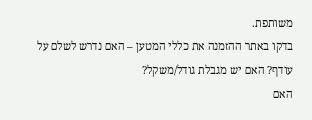משותפת.
בדקו באתר ההזמנה את כללי המטען – האם נדרש לשלם על עודף? האם יש מגבלת גודל/משקל?
האם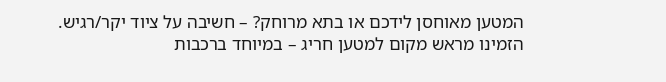המטען מאוחסן לידכם או בתא מרוחק? – חשיבה על ציוד יקר/רגיש.
הזמינו מראש מקום למטען חריג – במיוחד ברכבות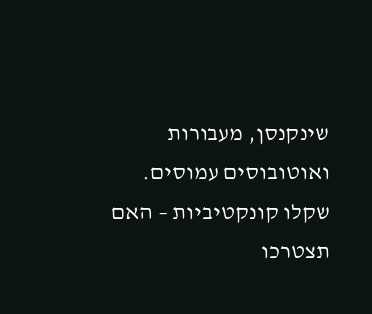שינקנסן, מעבורות ואוטובוסים עמוסים.
שקלו קונקטיביות – האם תצטרכו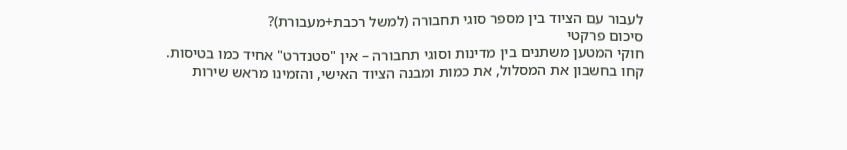לעבור עם הציוד בין מספר סוגי תחבורה (למשל רכבת+מעבורת)?
סיכום פרקטי
חוקי המטען משתנים בין מדינות וסוגי תחבורה – אין "סטנדרט" אחיד כמו בטיסות. קחו בחשבון את המסלול, את כמות ומבנה הציוד האישי, והזמינו מראש שירות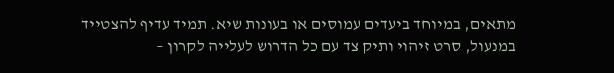מתאים, במיוחד ביעדים עמוסים או בעונות שיא. תמיד עדיף להצטייד במנעול, סרט זיהוי ותיק צד עם כל הדרוש לעלייה לקרון –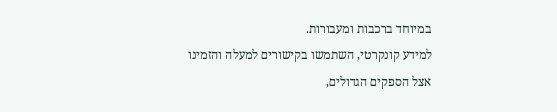במיוחד ברכבות ומעבורות.
למידע קונקרטי, השתמשו בקישורים למעלה והזמינו אצל הספקים הגדולים,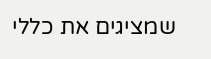שמציגים את כללי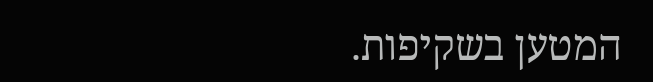המטען בשקיפות.